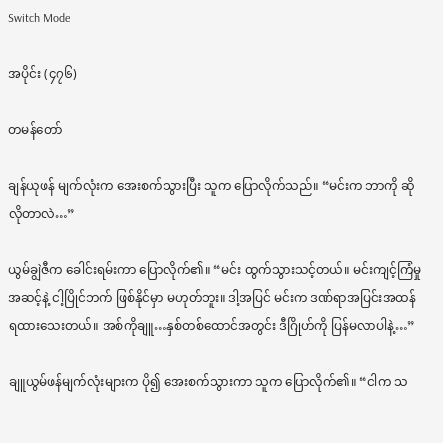Switch Mode

အပိုင်း (၄၇၆)

တမန်တော်

ချန်ယုဖန် မျက်လုံးက အေးစက်သွားပြီး သူက ပြောလိုက်သည်။ “မင်းက ဘာကို ဆိုလိုတာလဲ…”

ယွမ်ချွဲဇီက ခေါင်းရမ်းကာ ပြောလိုက်၏။ “မင်း ထွက်သွားသင့်တယ်။ မင်းကျင့်ကြံမှု အဆင့်နဲ့ ငါ့ပြိုင်ဘက် ဖြစ်နိုင်မှာ မဟုတ်ဘူး။ ဒါ့အပြင် မင်းက ဒဏ်ရာအပြင်းအထန် ရထားသေးတယ်။ အစ်ကိုချူ…နှစ်တစ်ထောင်အတွင်း ဒီဂြိုဟ်ကို ပြန်မလာပါနဲ့…”

ချူယွမ်ဖန်မျက်လုံးများက ပို၍ အေးစက်သွားကာ သူက ပြောလိုက်၏။ “ငါက သ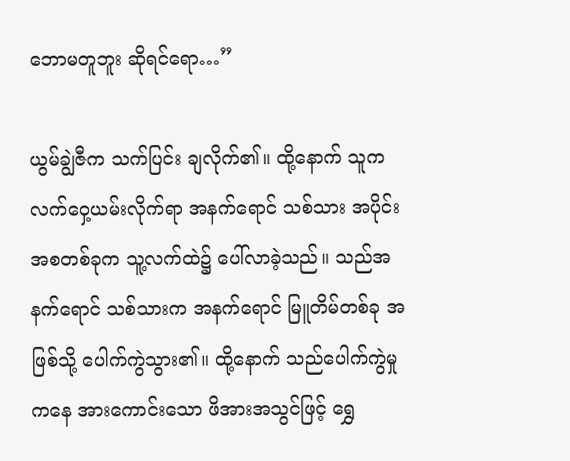ဘောမတူဘူး ဆိုရင်ရော…”

ယွမ်ချွဲဇီက သက်ပြင်း ချလိုက်၏။ ထို့နောက် သူက လက်ဝှေ့ယမ်းလိုက်ရာ အနက်ရောင် သစ်သား အပိုင်းအစတစ်ခုက သူ့လက်ထဲ၌ ပေါ်လာခဲ့သည်။ သည်အနက်ရောင် သစ်သားက အနက်ရောင် မြူတိမ်တစ်ခု အဖြစ်သို့ ပေါက်ကွဲသွား၏။ ထို့နောက် သည်ပေါက်ကွဲမှုကနေ အားကောင်းသော ဖိအားအသွင်ဖြင့် ရွှေ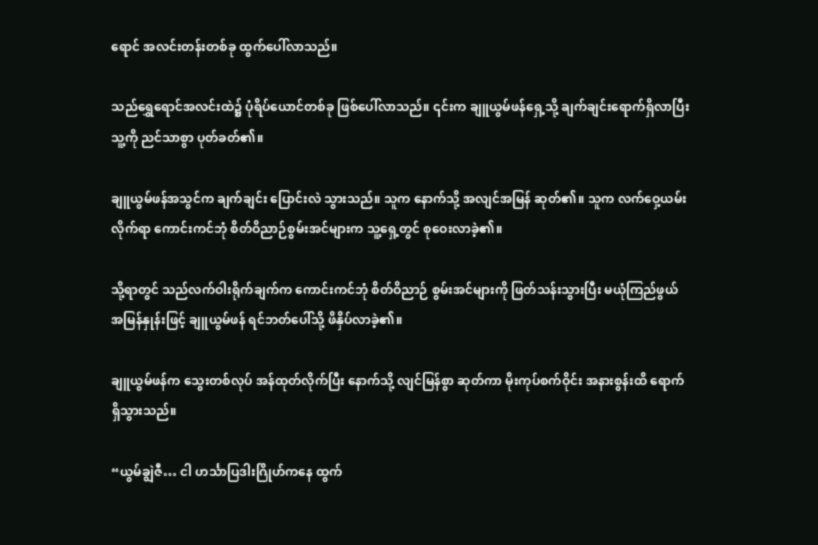ရောင် အလင်းတန်းတစ်ခု ထွက်ပေါ်လာသည်။

သည်ရွှေရောင်အလင်းထဲ၌ ပုံရိပ်ယောင်တစ်ခု ဖြစ်ပေါ်လာသည်။ ၎င်းက ချူယွမ်ဖန်ရှေ့သို့ ချက်ချင်းရောက်ရှိလာပြီး သူ့ကို ညင်သာစွာ ပုတ်ခတ်၏။

ချူယွမ်ဖန်အသွင်က ချက်ချင်း ပြောင်းလဲ သွားသည်။ သူက နောက်သို့ အလျင်အမြန် ဆုတ်၏။ သူက လက်ဝှေ့ယမ်း လိုက်ရာ ကောင်းကင်ဘုံ စိတ်ဝိညာဉ်စွမ်းအင်များက သူ့ရှေ့တွင် စုဝေးလာခဲ့၏။

သို့ရာတွင် သည်လက်ဝါးရိုက်ချက်က ကောင်းကင်ဘုံ စိတ်ဝိညာဉ် စွမ်းအင်များကို ဖြတ်သန်းသွားပြီး မယုံကြည်ဖွယ် အမြန်နှုန်းဖြင့် ချူယွမ်ဖန် ရင်ဘတ်ပေါ်သို့ ဖိနှိပ်လာခဲ့၏။

ချူယွမ်ဖန်က သွေးတစ်လုပ် အန်ထုတ်လိုက်ပြီး နောက်သို့ လျင်မြန်စွာ ဆုတ်ကာ မိုးကုပ်စက်ဝိုင်း အနားစွန်းထိ ရောက်ရှိသွားသည်။

“ယွမ်ချွဲဇီ… ငါ ဟင်္သာပြဒါးဂြိုဟ်ကနေ ထွက်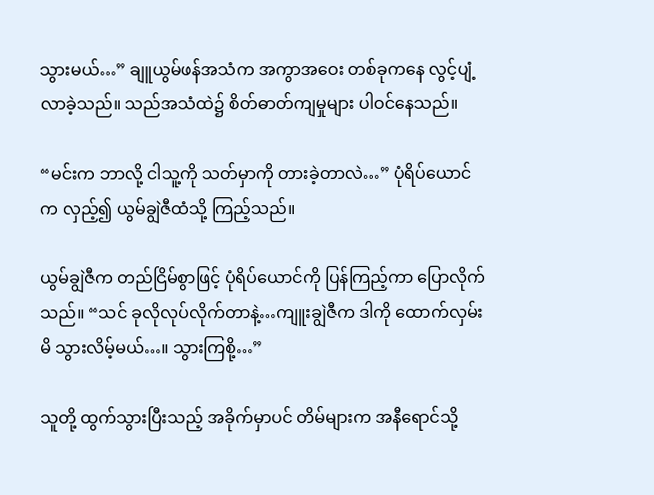သွားမယ်…” ချူယွမ်ဖန်အသံက အကွာအဝေး တစ်ခုကနေ လွင့်ပျံ့လာခဲ့သည်။ သည်အသံထဲ၌ စိတ်ဓာတ်ကျမှုများ ပါဝင်နေသည်။

“မင်းက ဘာလို့ ငါသူ့ကို သတ်မှာကို တားခဲ့တာလဲ…” ပုံရိပ်ယောင်က လှည့်၍ ယွမ်ချွဲဇီထံသို့ ကြည့်သည်။

ယွမ်ချွဲဇီက တည်ငြိမ်စွာဖြင့် ပုံရိပ်ယောင်ကို ပြန်ကြည့်ကာ ပြောလိုက်သည်။ “သင် ခုလိုလုပ်လိုက်တာနဲ့…ကျူးချွဲဇီက ဒါကို ထောက်လှမ်းမိ သွားလိမ့်မယ်…။ သွားကြစို့…”

သူတို့ ထွက်သွားပြီးသည့် အခိုက်မှာပင် တိမ်များက အနီရောင်သို့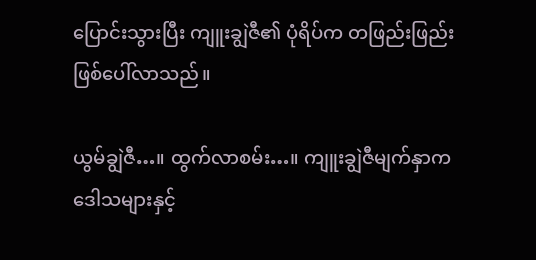ပြောင်းသွားပြီး ကျူးချွဲဇီ၏ ပုံရိပ်က တဖြည်းဖြည်း ဖြစ်ပေါ်လာသည်။

ယွမ်ချွဲဇီ…။ ထွက်လာစမ်း…။ ကျူးချွဲဇီမျက်နှာက ဒေါသများနှင့်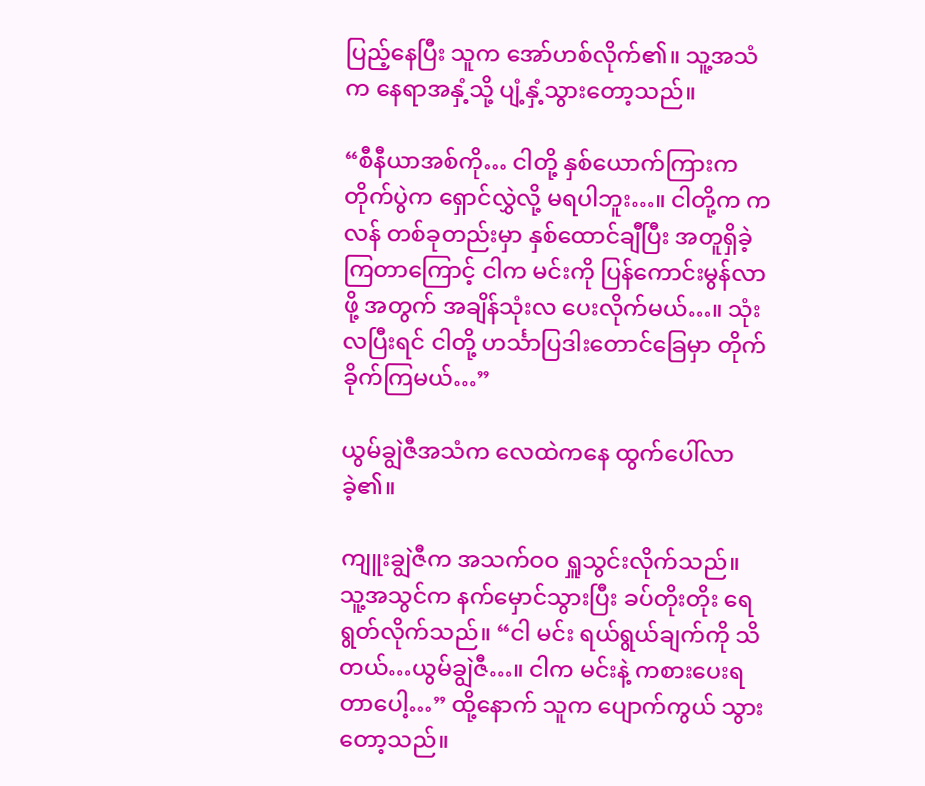ပြည့်နေပြီး သူက အော်ဟစ်လိုက်၏။ သူ့အသံက နေရာအနှံ့သို့ ပျံ့နှံ့သွားတော့သည်။

“စီနီယာအစ်ကို… ငါတို့ နှစ်ယောက်ကြားက တိုက်ပွဲက ရှောင်လွှဲလို့ မရပါဘူး…။ ငါတို့က ကလန် တစ်ခုတည်းမှာ နှစ်ထောင်ချီပြီး အတူရှိခဲ့ကြတာကြောင့် ငါက မင်းကို ပြန်ကောင်းမွန်လာဖို့ အတွက် အချိန်သုံးလ ပေးလိုက်မယ်…။ သုံးလပြီးရင် ငါတို့ ဟင်္သာပြဒါးတောင်ခြေမှာ တိုက်ခိုက်ကြမယ်…”

ယွမ်ချွဲဇီအသံက လေထဲကနေ ထွက်ပေါ်လာခဲ့၏။

ကျူးချွဲဇီက အသက်ဝဝ ရှူသွင်းလိုက်သည်။ သူ့အသွင်က နက်မှောင်သွားပြီး ခပ်တိုးတိုး ရေရွတ်လိုက်သည်။ “ငါ မင်း ရယ်ရွယ်ချက်ကို သိတယ်…ယွမ်ချွဲဇီ…။ ငါက မင်းနဲ့ ကစားပေးရတာပေါ့…” ထို့နောက် သူက ပျောက်ကွယ် သွားတော့သည်။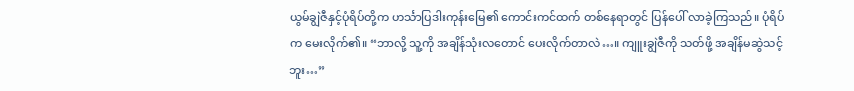ယွမ်ချွဲဇီနှင့်ပုံရိပ်တို့က ဟင်္သာပြဒါးကုန်းမြေ၏ ကောင်းကင်ထက် တစ်နေရာတွင် ပြန်ပေါ် လာခဲ့ကြသည်။ ပုံရိပ်က မေးလိုက်၏။ “ဘာလို့ သူ့ကို အချိန်သုံးလတောင် ပေးလိုက်တာလဲ…။ ကျူးချွဲဇီကို သတ်ဖို့ အချိန်မဆွဲသင့်ဘူး…”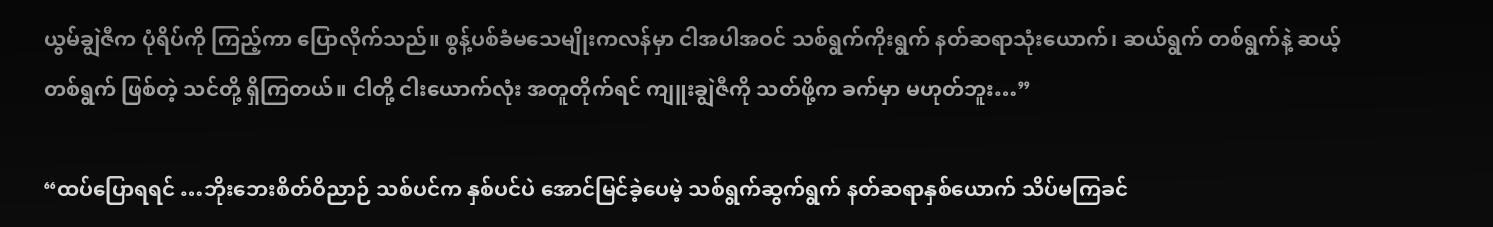ယွမ်ချွဲဇီက ပုံရိပ်ကို ကြည့်ကာ‌ ပြောလိုက်သည်။ စွန့်ပစ်ခံမသေမျိုးကလန်မှာ ငါအပါအဝင် သစ်ရွက်ကိုးရွက် နတ်ဆရာသုံးယောက်၊ ဆယ်ရွက် တစ်ရွက်နဲ့ ဆယ့်တစ်ရွက် ဖြစ်တဲ့ သင်တို့ ရှိကြတယ်။ ငါတို့ ငါးယောက်လုံး အတူတိုက်ရင် ကျူးချွဲဇီကို သတ်ဖို့က ခက်မှာ မဟုတ်ဘူး…”

“ထပ်ပြောရရင် …ဘိုးဘေးစိတ်ဝိညာဉ် သစ်ပင်က နှစ်ပင်ပဲ အောင်မြင်ခဲ့ပေမဲ့ သစ်ရွက်ဆွက်ရွက် နတ်ဆရာနှစ်ယောက် သိပ်မကြခင်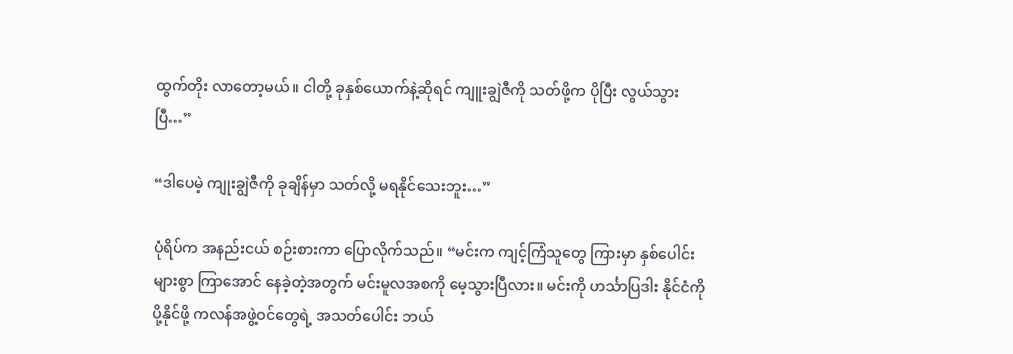ထွက်တိုး လာတော့မယ်။ ငါတို့ ခုနှစ်ယောက်နဲ့ဆိုရင် ကျူးချွဲဇီကို သတ်ဖို့က ပိုပြီး လွယ်သွားပြီ…”

“ဒါပေမဲ့ ကျုးချွဲဇီကို ခုချိန်မှာ သတ်လို့ မရနိုင်သေးဘူး…”

ပုံရိပ်က အနည်းငယ် စဉ်းစားကာ ပြောလိုက်သည်။ “မင်းက ကျင့်ကြံသူတွေ ကြားမှာ နှစ်ပေါင်းများစွာ ကြာအောင် နေခဲ့တဲ့အတွက် မင်းမူလအစကို မေ့သွားပြီလား။ မင်းကို ဟင်္သာပြဒါး နိုင်ငံကို ပို့နိုင်ဖို့ ကလန်အဖွဲ့ဝင်တွေရဲ့ အသတ်ပေါင်း ဘယ်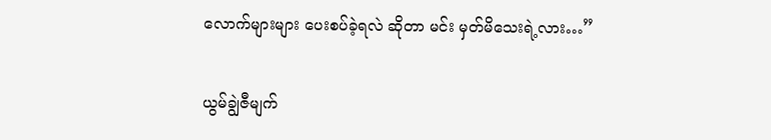လောက်များများ ပေးစပ်ခဲ့ရလဲ ဆိုတာ မင်း မှတ်မိသေးရဲ့လား…”

ယွမ်ချွဲဇီမျက်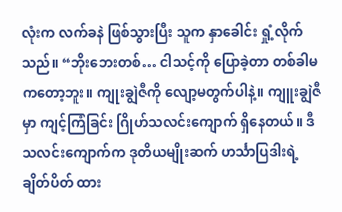လုံးက လက်ခနဲ ဖြစ်သွားပြီး သူက နှာခေါင်း ရှုံ့လိုက်သည်။ “ဘိုးဘေးတစ်… ငါသင့်ကို ပြောခဲ့တာ တစ်ခါမကတော့ဘူး။ ကျုးချွဲဇီကို လျော့မတွက်ပါနဲ့။ ကျူးချွဲဇီမှာ ကျင့်ကြံခြင်း ဂြိုဟ်သလင်းကျောက် ရှိနေတယ်။ ဒီသလင်းကျောက်က ဒုတိယမျိုးဆက် ဟင်္သာပြဒါးရဲ့ ချိတ်ပိတ် ထား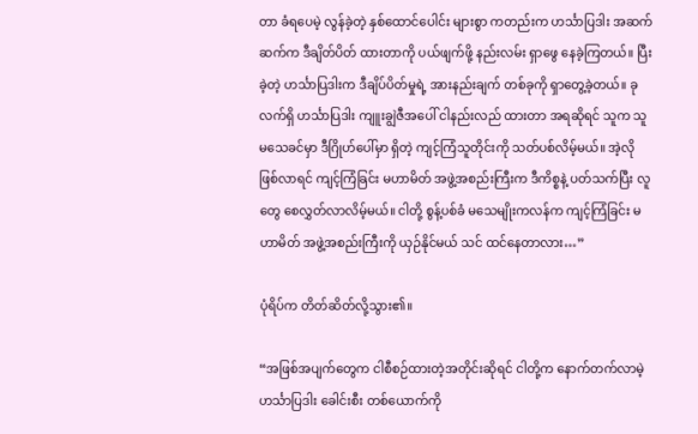တာ ခံရပေမဲ့ လွန်ခဲ့တဲ့ နှစ်ထောင်ပေါင်း များစွာ ကတည်းက ဟင်္သာပြဒါး အဆက်ဆက်က ဒီချိတ်ပိတ် ထားတာကို ပယ်ဖျက်ဖို့ နည်းလမ်း ရှာဖွေ နေခဲ့ကြတယ်။ ပြီးခဲ့တဲ့ ဟင်္သာပြဒါးက ဒီချိပ်ပိတ်မှုရဲ့ အားနည်းချက် တစ်ခုကို ရှာတွေ့ခဲ့တယ်။ ခုလက်ရှိ ဟင်္သာပြဒါး ကျူးချွဲဇီအပေါ် ငါနည်းလည် ထားတာ အရဆိုရင် သူက သူမသေခင်မှာ ဒီဂြိုဟ်ပေါ်မှာ ရှိတဲ့ ကျင့်ကြံသူတိုင်းကို သတ်ပစ်လိမ့်မယ်။ အဲ့လို ဖြစ်လာရင် ကျင့်ကြံခြင်း မဟာမိတ် အဖွဲ့အစည်းကြီးက ဒီကိစ္စနဲ့ ပတ်သက်ပြီး လူတွေ စေလွှတ်လာလိမ့်မယ်။ ငါတို့ စွန့်ပစ်ခံ မသေမျိုးကလန်က ကျင့်ကြံခြင်း မဟာမိတ် အဖွဲ့အစည်းကြီးကို ယှဉ်နိုင်မယ် သင် ထင်နေတာလား…”

ပုံရိပ်က တိတ်ဆိတ်လို့သွား၏။

“အဖြစ်အပျက်တွေက ငါစီစဉ်ထားတဲ့အတိုင်းဆိုရင် ငါတို့က နောက်တက်လာမဲ့ ဟင်္သာပြဒါး ခေါင်းစီး တစ်ယောက်ကို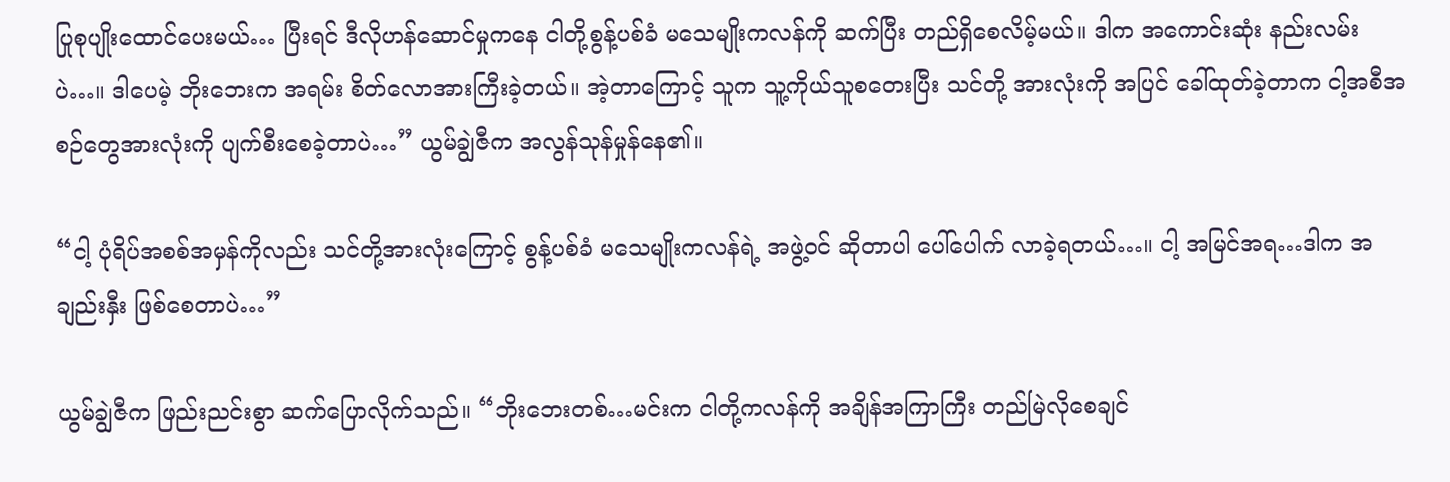ပြုစုပျိုးထောင်ပေးမယ်… ပြီးရင် ဒီလိုဟန်ဆောင်မှုကနေ ငါတို့စွန့်ပစ်ခံ မသေမျိုးကလန်ကို ဆက်ပြီး တည်ရှိစေလိမ့်မယ်။ ဒါက အကောင်းဆုံး နည်းလမ်းပဲ…။ ဒါပေမဲ့ ဘိုးဘေးက အရမ်း စိတ်လောအားကြီးခဲ့တယ်။ အဲ့တာကြောင့် သူက သူ့ကိုယ်သူစတေးပြီး သင်တို့ အားလုံးကို အပြင် ခေါ်ထုတ်ခဲ့တာက ငါ့အစီအစဉ်တွေအားလုံးကို ပျက်စီးစေခဲ့တာပဲ…” ယွမ်ချွဲဇီက အလွန်သုန်မှုန်နေ၏။

“ငါ့ ပုံရိပ်အစစ်အမှန်ကိုလည်း သင်တို့အားလုံးကြောင့် စွန့်ပစ်ခံ မသေမျိုးကလန်ရဲ့ အဖွဲ့ဝင် ဆိုတာပါ ပေါ်ပေါက် လာခဲ့ရတယ်…။ ငါ့ အမြင်အရ…ဒါက အချည်းနှီး ဖြစ်စေတာပဲ…”

ယွမ်ချွဲဇီက ဖြည်းညင်းစွာ ဆက်ပြောလိုက်သည်။ “ဘိုးဘေးတစ်…မင်းက ငါတို့ကလန်ကို အချိန်အကြာကြီး တည်မြဲလိုစေချင်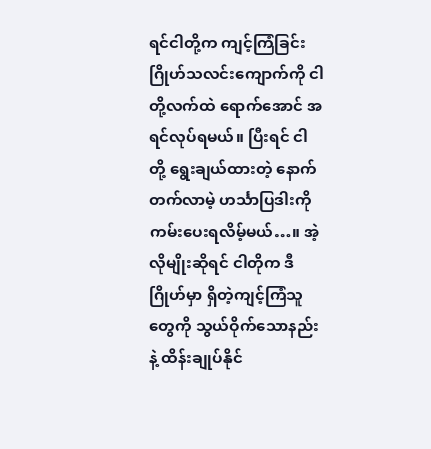ရင်ငါတို့က ကျင့်ကြံခြင်း ဂြိုဟ်သလင်းကျောက်ကို ငါတို့လက်ထဲ ရောက်အောင် အရင်လုပ်ရမယ်။ ပြီးရင် ငါတို့ ရွေးချယ်ထားတဲ့ နောက်တက်လာမဲ့ ဟင်္သာပြဒါးကို ကမ်းပေးရလိမ့်မယ်…။ အဲ့လိုမျိုးဆိုရင် ငါတိုက ဒီဂြိုဟ်မှာ ရှိတဲ့ကျင့်ကြံသူတွေကို သွယ်ဝိုက်သောနည်းနဲ့ ထိန်းချုပ်နိုင်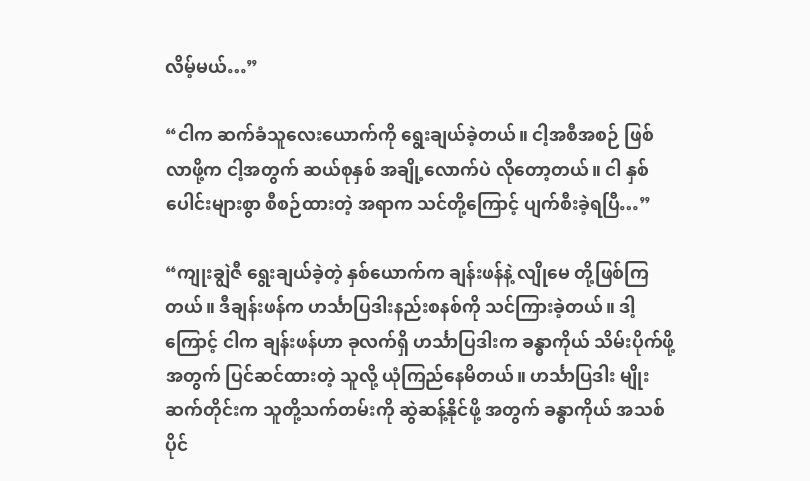လိမ့်မယ်…”

“ငါက ဆက်ခံသူလေးယောက်ကို ရွေးချယ်ခဲ့တယ်။ ငါ့အစီအစဉ် ဖြစ်လာဖို့က ငါ့အတွက် ဆယ်စုနှစ် အချို့လောက်ပဲ လိုတော့တယ်။ ငါ နှစ်ပေါင်းများစွာ စီစဉ်ထားတဲ့ အရာက သင်တို့ကြောင့် ပျက်စီးခဲ့ရပြီ…”

“ကျုးချွဲဇီ ရွေးချယ်ခဲ့တဲ့ နှစ်ယောက်က ချန်းဖန်နဲ့ လျိုမေ တို့ဖြစ်ကြတယ်။ ဒီချန်းဖန်က ဟင်္သာပြဒါးနည်းစနစ်ကို သင်ကြားခဲ့တယ်။ ဒါ့ကြောင့် ငါက ချန်းဖန်ဟာ ခုလက်ရှိ ဟင်္သာပြဒါးက ခန္ဓာကိုယ် သိမ်းပိုက်ဖို့ အတွက် ပြင်ဆင်ထားတဲ့ သူလို့ ယုံကြည်နေမိတယ်။ ဟင်္သာပြဒါး မျိုးဆက်တိုင်းက သူတို့သက်တမ်းကို ဆွဲဆန့်နိုင်ဖို့ အတွက် ခန္ဓာကိုယ် အသစ်ပိုင်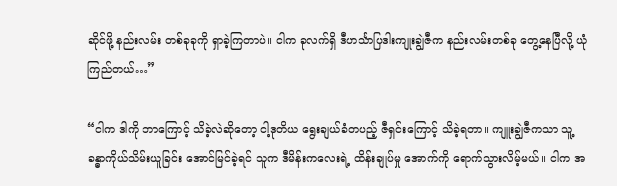ဆိုင်ဖို့ နည်းလမ်း တစ်ခုခုကို ရှာခဲ့ကြတာပဲ။ ငါက ခုလက်ရှိ ဒီဟင်္သာပြဒါးကျုးချွဲဇီက နည်းလမ်းတစ်ခု တွေ့နေပြီလို့ ယုံကြည်တယ်…”

“ငါက ဒါကို ဘာကြောင့် သိခဲ့လဲဆိုတော့ ငါ့ဒုတိယ ရွေးချယ်ခံတပည့် ဇီရှင်းကြောင့် သိခဲ့ရတာ။ ကျူးချွဲဇီကသာ သူ့ခန္ဓာကိုယ်သိမ်းယူခြင်း အောင်မြင်ခဲ့ရင် သူက ဒီမိန်းကလေးရဲ့ ထိန်းချုပ်မှု အောက်ကို ရောက်သွားလိမ့်မယ်။ ငါက အ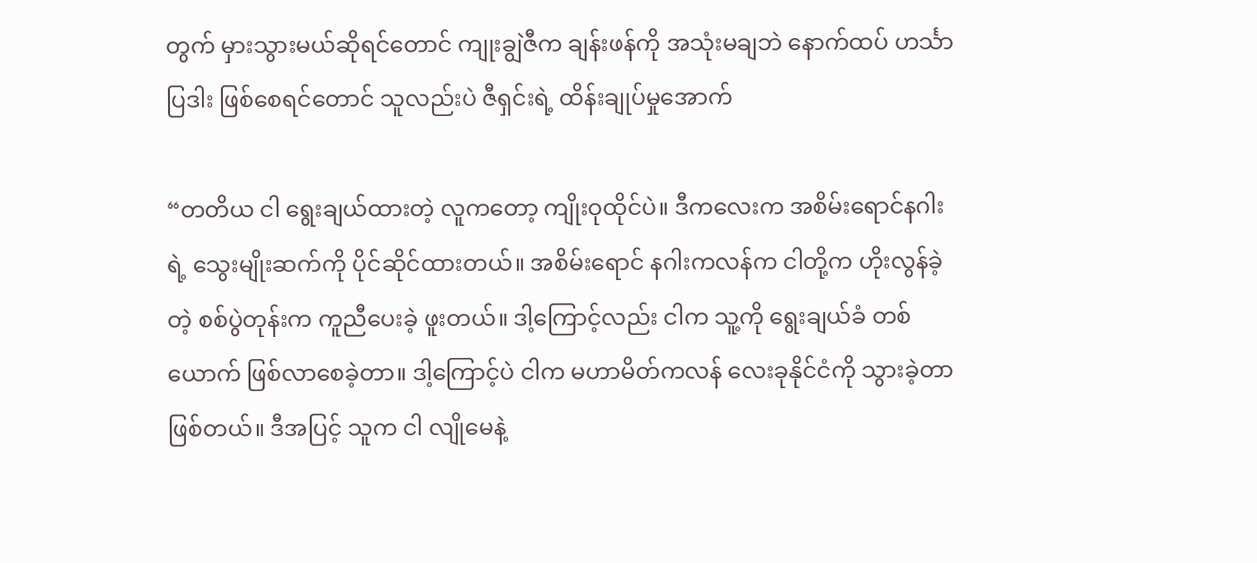တွက် မှားသွားမယ်ဆိုရင်တောင် ကျုးချွဲဇီက ချန်းဖန်ကို အသုံးမချဘဲ နောက်ထပ် ဟင်္သာပြဒါး ဖြစ်စေရင်တောင် သူလည်းပဲ ဇီရှင်းရဲ့ ထိန်းချုပ်မှုအောက်

“တတိယ ငါ ရွေးချယ်ထားတဲ့ လူကတော့ ကျိုးဝုထိုင်ပဲ။ ဒီကလေးက အစိမ်းရောင်နဂါးရဲ့ သွေးမျိုးဆက်ကို ပိုင်ဆိုင်ထားတယ်။ အစိမ်းရောင် နဂါးကလန်က ငါတို့က ဟိုးလွန်ခဲ့တဲ့ စစ်ပွဲတုန်းက ကူညီပေးခဲ့ ဖူးတယ်။ ဒါ့ကြောင့်လည်း ငါက သူ့ကို ရွေးချယ်ခံ တစ်ယောက် ဖြစ်လာစေခဲ့တာ။ ဒါ့ကြောင့်ပဲ ငါက မဟာမိတ်ကလန် လေးခုနိုင်ငံကို သွားခဲ့တာ ဖြစ်တယ်။ ဒီအပြင့် သူက ငါ လျိုမေနဲ့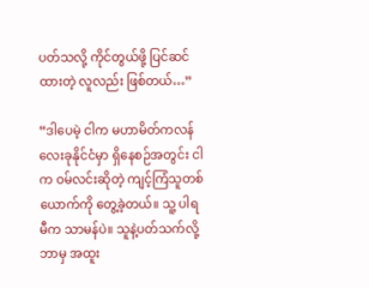ပတ်သလို့ ကိုင်တွယ်ဖို့ ပြင်ဆင်ထားတဲ့ လူလည်း ဖြစ်တယ်…”

“ဒါပေမဲ့ ငါက မဟာမိတ်ကလန်လေးခုနိုင်ငံမှာ ရှိနေစဉ်အတွင်း ငါက ဝမ်လင်းဆိုတဲ့ ကျင့်ကြံသူတစ်ယောက်ကို တွေ့ခဲ့တယ်။ သူ့ ပါရမီက သာမန်ပဲ။ သူနဲ့ပတ်သက်လို့ ဘာမှ အထူး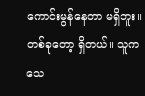ကောင်းမွန်နေတာ မရှိဘူး။ တစ်ခုတော့ ရှိတယ်။ သူက သေ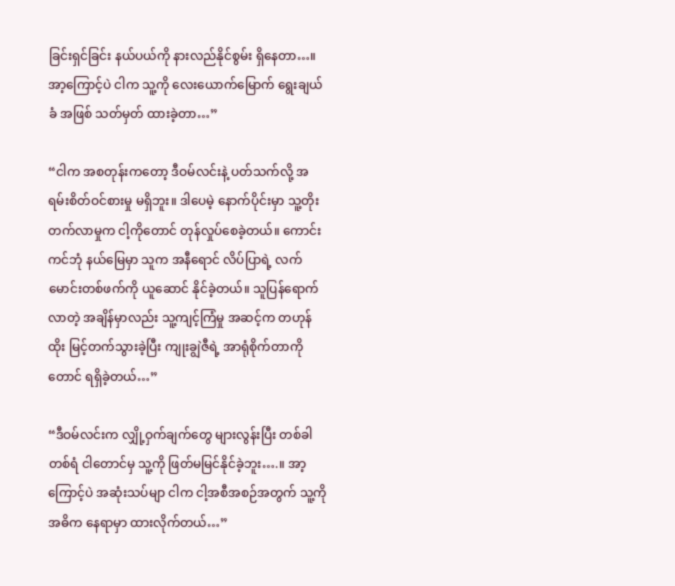ခြင်းရှင်ခြင်း နယ်ပယ်ကို နားလည်နိုင်စွမ်း ရှိနေတာ…။ အာ့ကြောင့်ပဲ ငါက သူ့ကို လေးယောက်မြောက် ရွေးချယ်ခံ အဖြစ် သတ်မှတ် ထားခဲ့တာ…”

“ငါက အစတုန်းကတော့ ဒီဝမ်လင်းနဲ့ ပတ်သက်လို့ အရမ်းစိတ်ဝင်စားမှု မရှိဘူး။ ဒါပေမဲ့ နောက်ပိုင်းမှာ သူ့တိုးတက်လာမှုက ငါ့ကိုတောင် တုန်လှုပ်စေခဲ့တယ်။ ကောင်းကင်ဘုံ နယ်မြေမှာ သူက အနီရောင် လိပ်ပြာရဲ့ လက်မောင်းတစ်ဖက်ကို ယူဆောင် နိုင်ခဲ့တယ်။ သူပြန်ရောက် လာတဲ့ အချိန်မှာလည်း သူ့ကျင့်ကြံမှု အဆင့်က တဟုန်ထိုး မြင့်တက်သွားခဲ့ပြီး ကျုးချွဲဇီရဲ့ အာရုံစိုက်တာကိုတောင် ရရှိခဲ့တယ်…”

“ဒီဝမ်လင်းက လျှို့ဝှက်ချက်တွေ များလွန်းပြီး တစ်ခါတစ်ရံ ငါတောင်မှ သူ့ကို ဖြတ်မမြင်နိုင်ခဲ့ဘူး….။ အာ့ကြောင့်ပဲ အဆုံးသပ်မျာ ငါက ငါ့အစီအစဉ်အတွက် သူ့ကို အဓိက နေရာမှာ ထားလိုက်တယ်…”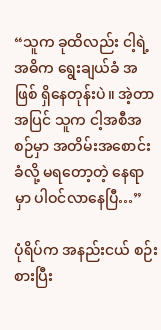“သူက ခုထိလည်း ငါ့ရဲ့ အဓိက ရွေးချယ်ခံ အဖြစ် ရှိနေတုန်းပဲ။ အဲ့တာအပြင် သူက ငါ့အစီအစဉ်မှာ အတိမ်းအစောင်းခံလို့ မရတော့တဲ့ နေရာမှာ ပါဝင်လာနေပြီ…”

ပုံရိပ်က အနည်းငယ် စဉ်းစားပြီး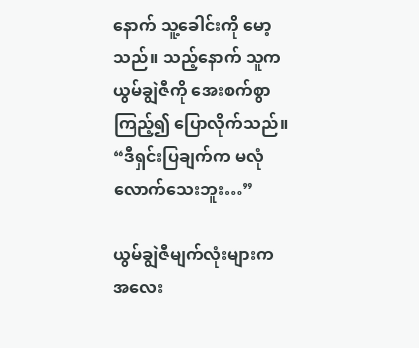နောက် သူ့ခေါင်းကို မော့သည်။ သည့်နောက် သူက ယွမ်ချွဲဇီကို အေးစက်စွာ ကြည့်၍ ပြောလိုက်သည်။ “ဒီရှင်းပြချက်က မလုံလောက်သေးဘူး…”

ယွမ်ချွဲဇီမျက်လုံးများက အလေး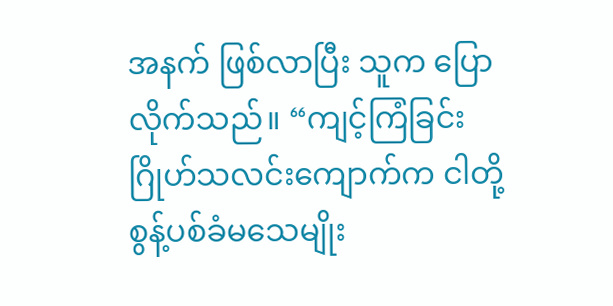အနက် ဖြစ်လာပြီး သူက ပြောလိုက်သည်။ “ကျင့်ကြံခြင်း ဂြိုဟ်သလင်းကျောက်က ငါတို့ စွန့်ပစ်ခံမသေမျိုး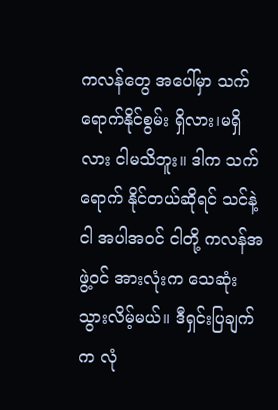ကလန်တွေ အပေါ်မှာ သက်ရောက်နိုင်စွမ်း ရှိလား၊မရှိလား ငါမသိဘူး။ ဒါက သက်ရောက် နိုင်တယ်ဆိုရင် သင်နဲ့ငါ အပါအဝင် ငါတို့ ကလန်အဖွဲ့ဝင် အားလုံးက သေဆုံး သွားလိမ့်မယ်။ ဒီရှင်းပြချက်က လုံ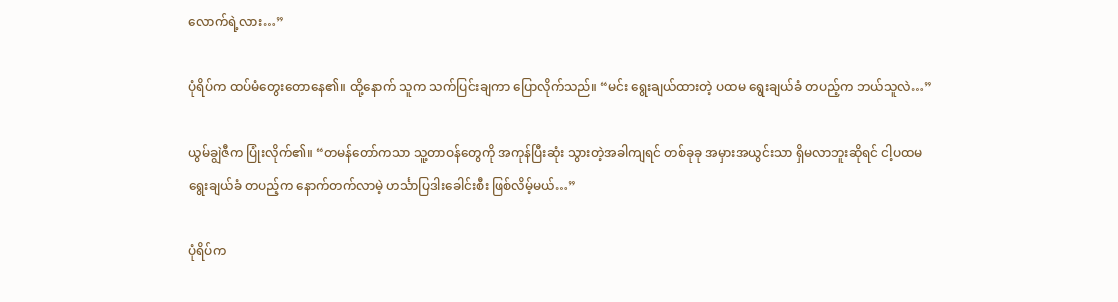လောက်ရဲ့လား…”

ပုံရိပ်က ထပ်မံတွေးတောနေ၏။ ထို့နောက် သူက သက်ပြင်းချကာ ပြောလိုက်သည်။ “မင်း ရွေးချယ်ထားတဲ့ ပထမ ရွေးချယ်ခံ တပည့်က ဘယ်သူလဲ…”

ယွမ်ချွဲဇီက ပြုံးလိုက်၏။ “တမန်တော်ကသာ သူ့တာဝန်တွေကို အကုန်ပြီးဆုံး သွားတဲ့အခါကျရင် တစ်ခုခု အမှားအယွင်းသာ ရှိမလာဘူးဆိုရင် ငါ့ပထမ ရွေးချယ်ခံ တပည့်က နောက်တက်လာမဲ့ ဟင်္သာပြဒါးခေါင်းစီး ဖြစ်လိမ့်မယ်…”

ပုံရိပ်က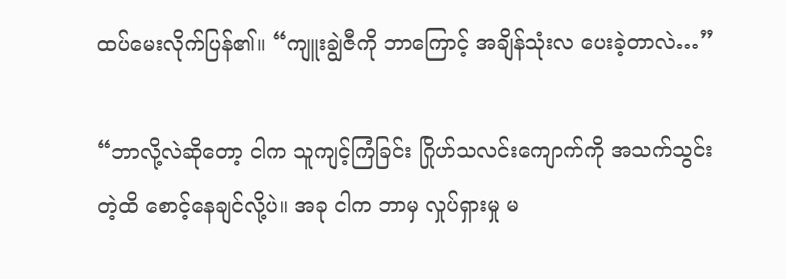ထပ်မေးလိုက်ပြန်၏။ “ကျူးချွဲဇီကို ဘာကြောင့် အချိန်သုံးလ ပေးခဲ့တာလဲ…”

“ဘာလို့လဲဆိုတော့ ငါက သူကျင့်ကြံခြင်း ဂြိုဟ်သလင်းကျောက်ကို အသက်သွင်းတဲ့ထိ စောင့်နေချင်လို့ပဲ။ အခု ငါက ဘာမှ လှုပ်ရှားမှု မ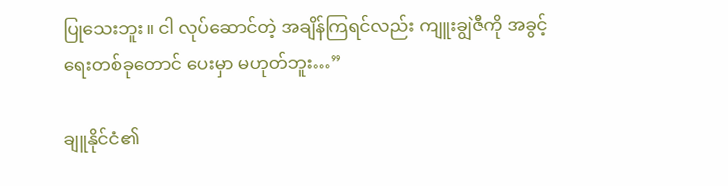ပြုသေးဘူး။ ငါ လုပ်ဆောင်တဲ့ အချိန်ကြရင်လည်း ကျူးချွဲဇီကို အခွင့်ရေးတစ်ခုတောင် ပေးမှာ မဟုတ်ဘူး…”

ချူနိုင်ငံ၏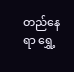တည်နေရာ ရွှေ့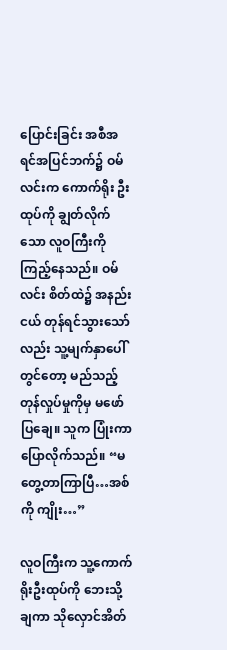ပြောင်းခြင်း အစီအရင်အပြင်ဘက်၌ ဝမ်လင်းက ကောက်ရိုး ဦးထုပ်ကို ချွတ်လိုက်သော လူဝကြီးကို ကြည့်နေသည်။ ဝမ်လင်း စိတ်ထဲ၌ အနည်းငယ် တုန်ရင်သွားသော်လည်း သူ့မျက်နှာပေါ်တွင်တော့ မည်သည့် တုန်လှုပ်မှုကိုမှ မဖော်ပြချေ။ သူက ပြုံးကာ ပြောလိုက်သည်။ “မတွေ့တာကြာပြီ…အစ်ကို ကျိုး…”

လူဝကြီးက သူ့ကောက်ရိုးဦးထုပ်ကို ဘေးသို့ချကာ သိုလှောင်အိတ်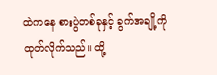ထဲကနေ စားပွဲတစ်ခုနှင့် ခွက်အချို့ကို ထုတ်လိုက်သည်။ ထို့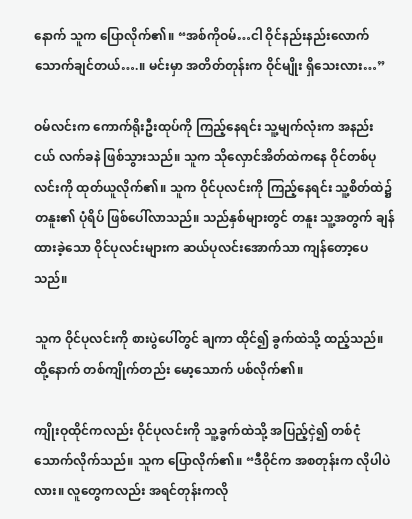နောက် သူက ပြောလိုက်၏။ “အစ်ကိုဝမ်…ငါ ဝိုင်နည်းနည်းလောက် သောက်ချင်တယ်….။ မင်းမှာ အတိတ်တုန်းက ဝိုင်မျိုး ရှိသေးလား…”

ဝမ်လင်းက ကောက်ရိုးဦးထုပ်ကို ကြည့်နေရင်း သူ့မျက်လုံးက အနည်းငယ် လက်ခနဲ ဖြစ်သွားသည်။ သူက သိုလှောင်အိတ်ထဲကနေ ဝိုင်တစ်ပုလင်းကို ထုတ်ယူလိုက်၏။ သူက ဝိုင်ပုလင်းကို ကြည့်နေရင်း သူ့စိတ်ထဲ၌ တနူး၏ ပုံရိပ် ဖြစ်ပေါ်လာသည်။ သည်နှစ်များတွင် တနူး သူ့အတွက် ချန်ထားခဲ့သော ဝိုင်ပုလင်းများက ဆယ်ပုလင်းအောက်သာ ကျန်တော့ပေသည်။

သူက ဝိုင်ပုလင်းကို စားပွဲပေါ်တွင် ချကာ ထိုင်၍ ခွက်ထဲသို့ ထည့်သည်။ ထို့နောက် တစ်ကျိုက်တည်း မော့သောက် ပစ်လိုက်၏။

ကျိုးဝုထိုင်ကလည်း ဝိုင်ပုလင်းကို သူ့ခွက်ထဲသို့ အပြည့်ငှဲ၍ တစ်ငုံ သောက်လိုက်သည်။ သူက ပြောလိုက်၏။ “ဒီဝိုင်က အစတုန်းက လိုပါပဲလား။ လူတွေကလည်း အရင်တုန်းကလို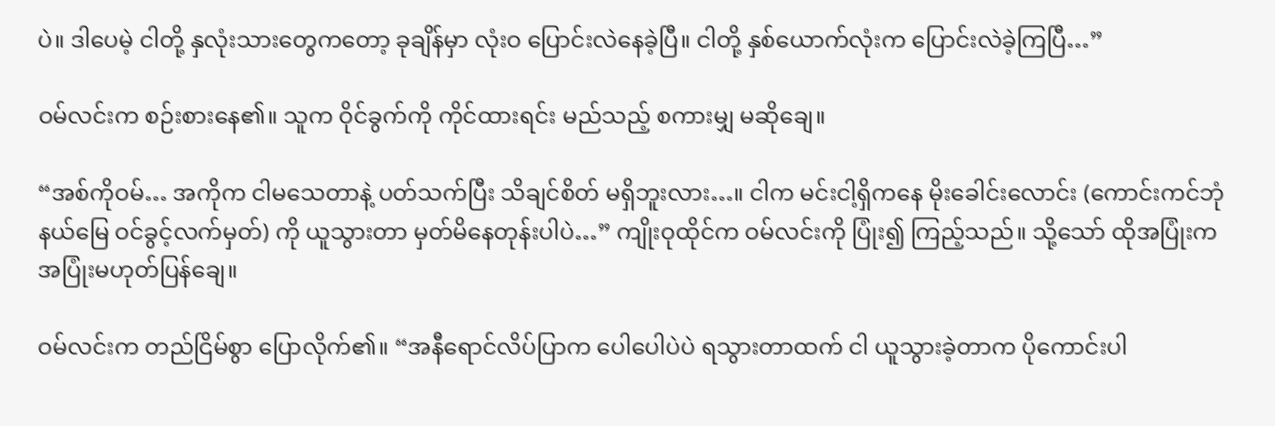ပဲ။ ဒါပေမဲ့ ငါတို့ နှလုံးသားတွေကတော့ ခုချိန်မှာ လုံးဝ ပြောင်းလဲနေခဲ့ပြီ။ ငါတို့ နှစ်ယောက်လုံးက ပြောင်းလဲခဲ့ကြပြီ…”

ဝမ်လင်းက စဉ်းစားနေ၏။ သူက ဝိုင်ခွက်ကို ကိုင်ထားရင်း မည်သည့် စကားမျှ မဆိုချေ။

“အစ်ကိုဝမ်… အကိုက ငါမသေတာနဲ့ ပတ်သက်ပြီး သိချင်စိတ် မရှိဘူးလား…။ ငါက မင်းငါ့ရှိကနေ မိုးခေါင်းလောင်း (ကောင်းကင်ဘုံနယ်မြေ ဝင်ခွင့်လက်မှတ်) ကို ယူသွားတာ မှတ်မိနေတုန်းပါပဲ…” ကျိုးဝုထိုင်က ဝမ်လင်းကို ပြုံး၍ ကြည့်သည်။ သို့သော် ထိုအပြုံးက အပြုံးမဟုတ်ပြန်ချေ။

ဝမ်လင်းက တည်ငြိမ်စွာ ပြောလိုက်၏။ “အနီရောင်လိပ်ပြာက ပေါပေါပဲပဲ ရသွားတာထက် ငါ ယူသွားခဲ့တာက ပိုကောင်းပါ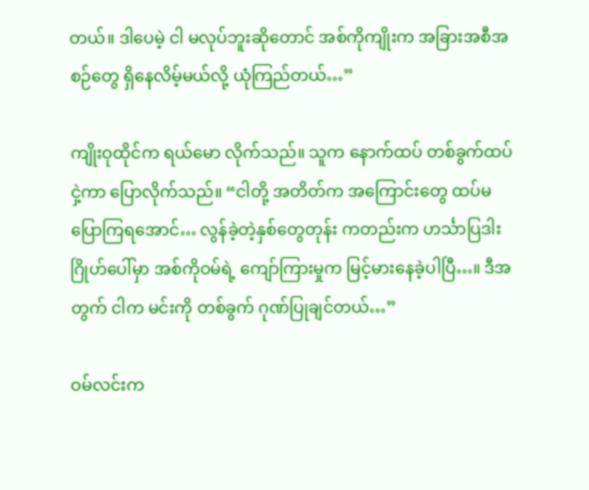တယ်။ ဒါပေမဲ့ ငါ မလုပ်ဘူးဆိုတောင် အစ်ကိုကျိုးက အခြားအစီအစဉ်တွေ ရှိနေလိမ့်မယ်လို့ ယုံကြည်တယ်…”

ကျိုးဝုထိုင်က ရယ်မော လိုက်သည်။ သူက နောက်ထပ် တစ်ခွက်ထပ်ငှဲ့ကာ ပြောလိုက်သည်။ “ငါတို့ အတိတ်က အကြောင်းတွေ ထပ်မပြောကြရအောင်… လွန်ခဲ့တဲ့နှစ်တွေတုန်း ကတည်းက ဟင်္သာပြဒါးဂြိုဟ်ပေါ်မှာ အစ်ကိုဝမ်ရဲ့ ကျော်ကြားမှုက မြင့်မားနေခဲ့ပါပြီ…။ ဒီအတွက် ငါက မင်းကို တစ်ခွက် ဂုဏ်ပြုချင်တယ်…”

ဝမ်လင်းက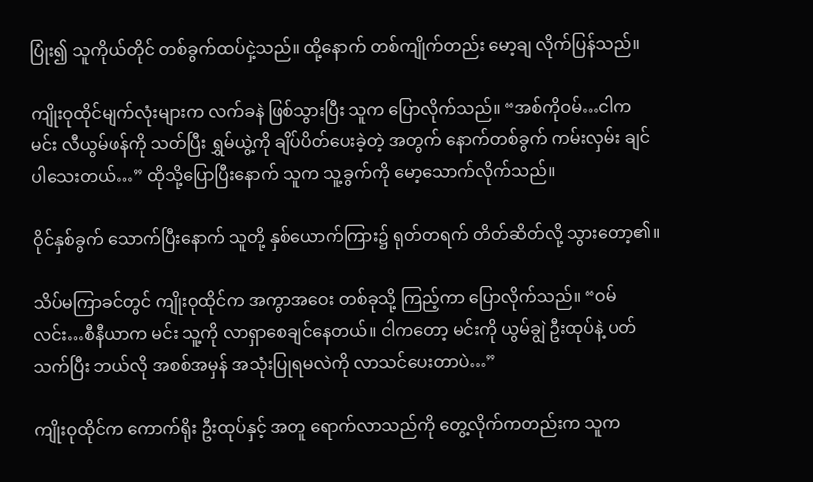ပြုံး၍ သူကိုယ်တိုင် တစ်ခွက်ထပ်ငှဲ့သည်။ ထို့နောက် တစ်ကျိုက်တည်း မော့ချ လိုက်ပြန်သည်။

ကျိုးဝုထိုင်မျက်လုံးများက လက်ခနဲ ဖြစ်သွားပြီး သူက ပြောလိုက်သည်။ “အစ်ကိုဝမ်…ငါက မင်း လီယွမ်ဖန်ကို သတ်ပြီး ရွှမ်ယွဲ့ကို ချိပ်ပိတ်ပေးခဲ့တဲ့ အတွက် နောက်တစ်ခွက် ကမ်းလှမ်း ချင်ပါသေးတယ်…” ထိုသို့ပြောပြီးနောက် သူက သူ့ခွက်ကို မော့သောက်လိုက်သည်။

ဝိုင်နှစ်ခွက် သောက်ပြီးနောက် သူတို့ နှစ်ယောက်ကြား၌ ရုတ်တရက် တိတ်ဆိတ်လို့ သွားတော့၏။

သိပ်မကြာခင်တွင် ကျိုးဝုထိုင်က အကွာအဝေး တစ်ခုသို့ ကြည့်ကာ ပြောလိုက်သည်။ “ဝမ်လင်း…စီနီယာက မင်း သူ့ကို လာရှာစေချင်နေတယ်။ ငါကတော့ မင်းကို ယွမ်ချွဲ ဦးထုပ်နဲ့ ပတ်သက်ပြီး ဘယ်လို အစစ်အမှန် အသုံးပြုရမလဲကို လာသင်ပေးတာပဲ…”

ကျိုးဝုထိုင်က ကောက်ရိုး ဦးထုပ်နှင့် အတူ ရောက်လာသည်ကို တွေ့လိုက်ကတည်းက သူက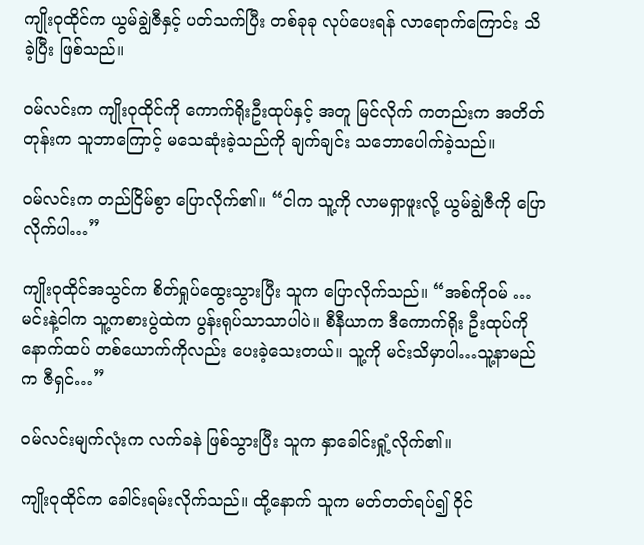ကျိုးဝုထိုင်က ယွမ်ချွဲဇီနှင့် ပတ်သက်ပြီး တစ်ခုခု လုပ်ပေးရန် လာရောက်ကြောင်း သိခဲ့ပြီး ဖြစ်သည်။

ဝမ်လင်းက ကျိုးဝုထိုင်ကို ကောက်ရိုးဦးထုပ်နှင့် အတူ မြင်လိုက် ကတည်းက အတိတ်တုန်းက သူဘာကြောင့် မသေဆုံးခဲ့သည်ကို ချက်ချင်း သဘောပေါက်ခဲ့သည်။

ဝမ်လင်းက တည်ငြိမ်စွာ ပြောလိုက်၏။ “ငါက သူ့ကို လာမရှာဖူးလို့ ယွမ်ချွဲဇီကို ပြောလိုက်ပါ…”

ကျိုးဝုထိုင်အသွင်က စိတ်ရှုပ်ထွေးသွားပြီး သူက ပြောလိုက်သည်။ “အစ်ကိုဝမ် … မင်းနဲ့ငါက သူ့ကစားပွဲထဲက ပွန်းရုပ်သာသာပါပဲ။ စီနီယာက ဒီကောက်ရိုး ဦးထုပ်ကို နောက်ထပ် တစ်ယောက်ကိုလည်း ပေးခဲ့သေးတယ်။ သူ့ကို မင်းသိမှာပါ…သူ့နာမည်က ဇီရှင်…”

ဝမ်လင်းမျက်လုံးက လက်ခနဲ ဖြစ်သွားပြီး သူက နှာခေါင်းရှုံ့လိုက်၏။

ကျိုးဝုထိုင်က ခေါင်းရမ်းလိုက်သည်။ ထို့နောက် သူက မတ်တတ်ရပ်၍ ဝိုင်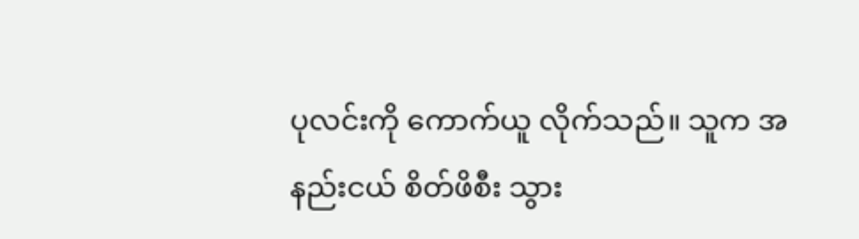ပုလင်းကို ကောက်ယူ လိုက်သည်။ သူက အနည်းငယ် စိတ်ဖိစီး သွား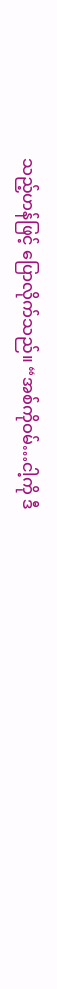သည့်ဟန်ဖြင့် ပြောလိုက်သည်။ “အစ်ကိုဝမ်…ငါ့ကို ဒီ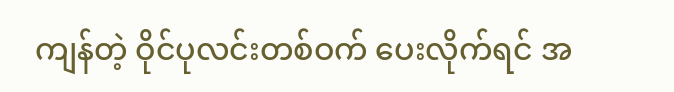ကျန်တဲ့ ဝိုင်ပုလင်းတစ်ဝက် ပေးလိုက်ရင် အ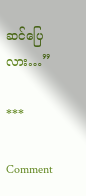ဆင်ပြေလား…”

***

Comment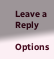Leave a Reply

Options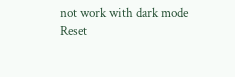not work with dark mode
Reset